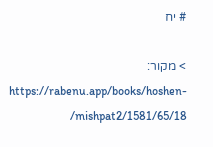# יח

> מקור: https://rabenu.app/books/hoshen-mishpat2/1581/65/18/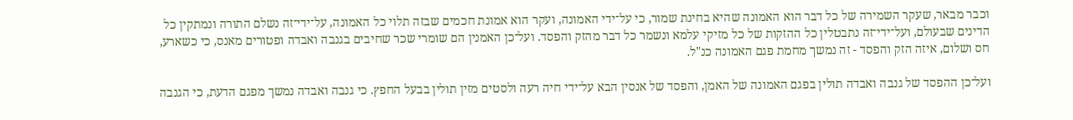וכבר מבאר, שעקר השמירה של כל דבר הוא האמונה שהיא בחינת שמור, כי על־ידי האמונה, ועקר הוא אמונת חכמים שבזה תלוי כל האמונה, על־ידי־זה נשלם התורה ונמתקין כל הדינים שבעולם, ועל־ידי־זה נתבטלין כל ההזקות של כל מזיקי עלמא ונשמר כל דבר מהזק והפסד. ועל־כן האמנין הם שומרי שכר שחיבים בגנבה ואבדה ופטורים מאנס, כי כשארע, חס ושלום, איזה הזק והפסד - זה נמשך מחמת פגם האמונה כנ"ל.

ועל־כן ההפסד של גנבה ואבדה תולין בפגם האמונה של האמן, והפסד של אנסין הבא על־ידי חיה רעה ולסטים מזין תולין בבעל החפץ. כי גנבה ואבדה נמשך מפגם הדעת, כי הגנבה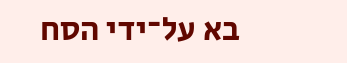בא על־ידי הסח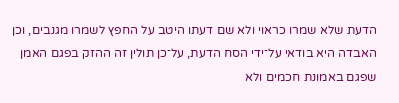הדעת שלא שמרו כראוי ולא שם דעתו היטב על החפץ לשמרו מגנבים, וכן האבדה היא בודאי על־ידי הסח הדעת, על־כן תולין זה ההזק בפגם האמן שפגם באמונת חכמים ולא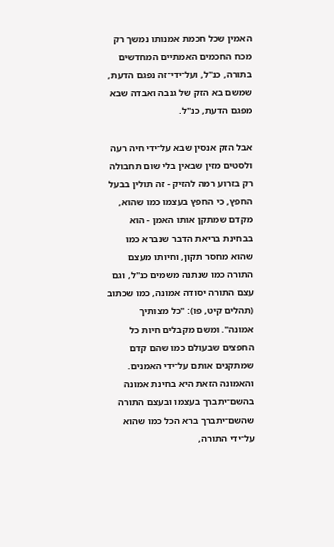האמין שכל חכמת אמנותו נמשך רק מכח החכמים האמתיים המחדשים בתורה, כנ"ל, ועל־ידי־זה נפגם הדעת, שמשם בא הזק של גנבה ואבדה שבא מפגם הדעת, כנ"ל.

אבל הזק אנסין שבא על־ידי חיה רעה ולסטים מזין שבאין בלי שום תחבולה רק בזרוע רמה להזיק - זה תולין בבעל החפץ, כי החפץ בעצמו כמו שהוא, מקדם שמתקן אותו האמן - הוא בבחינת בריאת הדבר שנברא כמו שהוא מחסר תקון, וחיותו מעצם התורה כמו שנתנה משמים כנ"ל, וגם עצם התורה יסודה אמונה, כמו שכתוב (תהלים קיט, פו): "כל מצותיך אמונה". ומשם מקבלים חיות כל החפצים שבעולם כמו שהם קדם שמתקנים אותם על־ידי האמנים. והאמונה הזאת היא בחינת אמונה בהשם־יתברך בעצמו ובעצם התורה שהשם־יתברך ברא הכל כמו שהוא על־ידי התורה,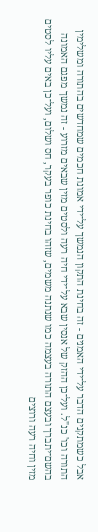אבל כשמתקנים הדבר על־ידי האמנים - זה בחינת התקון הנמשך על־ידי אמונת חכמים שמחדשים בהתורה ומשלימין התורה וכו' כנ"ל. ועל־כן ההזק של אנסין שבא על־ידי חיה רעה ולסטים מזין שבאים מזרוע - זה נמשך מפגם האמונה בהשם־יתברך ובעצם התורה בעצמה כמו שנתנה משמים, שזהו בחינת כופר בעקר, חס ושלום, ועל־כן באים עליו לסטים מזין וחיה רעה ורוצים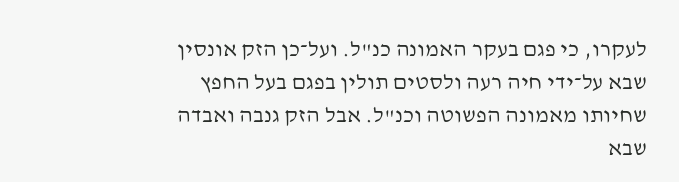לעקרו, כי פגם בעקר האמונה כנ"ל. ועל־כן הזק אונסין שבא על־ידי חיה רעה ולסטים תולין בפגם בעל החפץ שחיותו מאמונה הפשוטה וכנ"ל. אבל הזק גנבה ואבדה שבא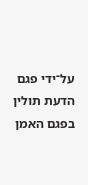על־ידי פגם הדעת תולין בפגם האמן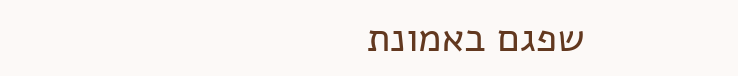שפגם באמונת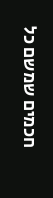חכמים שמשם כל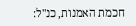חכמת האמנות, כנ"ל: